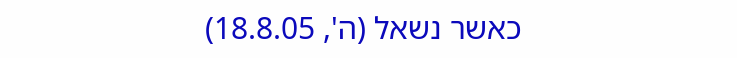כאשר נשאל (ה', 18.8.05)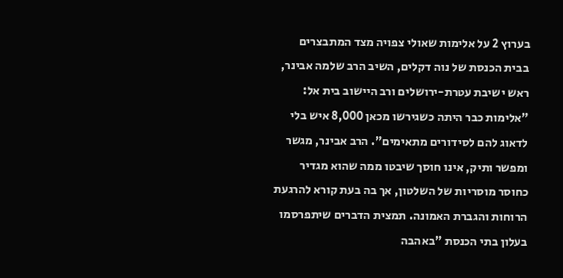בערוץ 2 על אלימות שאולי צפויה מצד המתבצרים בבית הכנסת של נוה דקלים, השיב הרב שלמה אבינר, ראש ישיבת עטרת-ירושלים ורב היישוב בית אל: "אלימות כבר היתה כשגירשו מכאן 8,000 איש בלי לדאוג להם לסידורים מתאימים". הרב אבינר, מגשר ומפשר ותיק, אינו חוסך שיבטו ממה שהוא מגדיר כחוסר מוסריות של השלטון, אך בה בעת קורא להרגעת הרוחות והגברת האמונה. תמצית הדברים שיתפרסמו בעלון בתי הכנסת "באהבה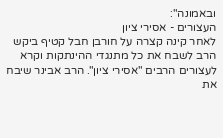ובאמונה":
העצורים - אסירי ציון
לאחר קינה קצרה על חורבן חבל קטיף ביקש הרב לשבח את כל מתנגדי ההינתקות וקרא לעצורים הרבים "אסירי ציון". הרב אבינר שיבח את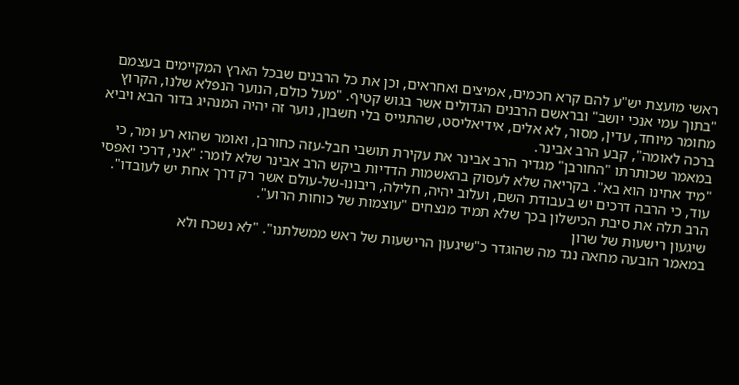ראשי מועצת יש"ע להם קרא חכמים, אמיצים ואחראים, וכן את כל הרבנים שבכל הארץ המקיימים בעצמם "בתוך עמי אנכי יושב" ובראשם הרבנים הגדולים אשר בגוש קטיף. "מעל כולם, הנוער הנפלא שלנו, הקרוץ מחומר מיוחד, עדין, מסור, לא אלים, אידיאליסט, שהתגייס בלי חשבון, נוער זה יהיה המנהיג בדור הבא ויביא ברכה לאומה", קבע הרב אבינר.
במאמר שכותרתו "החורבן" מגדיר הרב אבינר את עקירת תושבי חבל-עזה כחורבן, ואומר שהוא רע ומר, כי "מיד אחינו הוא בא". בקריאה שלא לעסוק בהאשמות הדדיות ביקש הרב אבינר שלא לומר: "אני, דרכי ואפסי עוד, כי הרבה דרכים יש בעבודת השם, ועלוב יהיה, חלילה, ריבונו-של-עולם אשר רק דרך אחת יש לעובדו". הרב תלה את סיבת הכישלון בכך שלא תמיד מנצחים "עוצמות של כוחות הרוע".
שיגעון רישעות של שרון
במאמר הובעה מחאה נגד מה שהוגדר כ"שיגעון הרישעות של ראש ממשלתנו". "לא נשכח ולא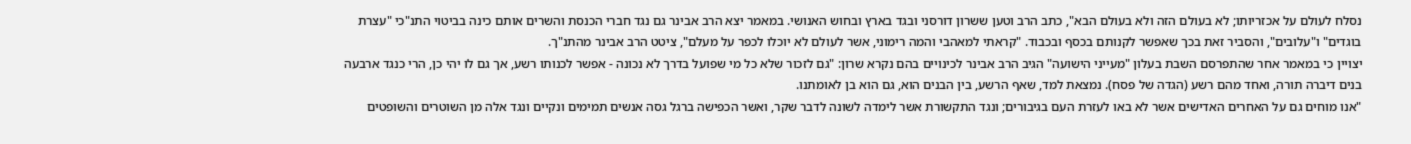נסלח לעולם על אכזריותו; לא בעולם הזה ולא בעולם הבא", כתב הרב וטען ששרון דורסני ובגד בארץ ובחוש האנושי. במאמר יצא הרב אבינר גם נגד חברי הכנסת והשרים אותם כינה בביטוי התנ"כי "עצרת בוגדים" ו"עלובים", והסביר זאת בכך שאפשר לקנותם בכסף ובכבוד. "קראתי למאהבי והמה רימוני, אשר לעולם לא יוכלו לכפר על מעלם", ציטט הרב אבינר מהתנ"ך.
יצויין כי במאמר אחר שהתפרסם השבת בעלון "מעייני הישועה" הגיב הרב אבינר לכינויים בהם נקרא שרון: "גם לזכור שלא כל מי שפועל בדרך לא נכונה - אפשר לכנותו רשע, אך גם לו יהי כן, הרי כנגד ארבעה בנים דיברה תורה, ואחד מהם רשע (הגדה של פסח). נמצאת למד, שאף הרשע, בין הבנים הוא, גם הוא בן לאומתנו.
"אנו מוחים גם על האחרים האדישים אשר לא באו לעזרת העם בגיבורים; ונגד התקשורת אשר לימדה לשונה לדבר שקר, ואשר הכפישה ברגל גסה אנשים תמימים ונקיים ונגד אלה מן השוטרים והשופטים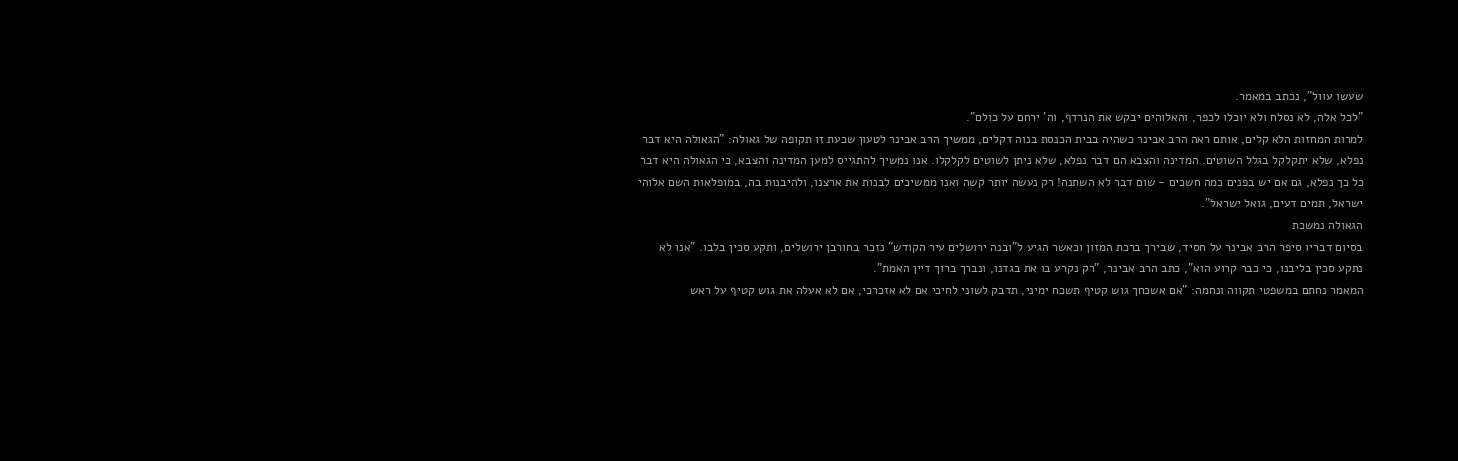שעשו עוול", נכתב במאמר.
"לכל אלה, לא נסלח ולא יוכלו לכפר, והאלוהים יבקש את הנרדף, וה' ירחם על כולם".
למרות המחזות הלא קלים, אותם ראה הרב אבינר כשהיה בבית הכנסת בנוה דקלים, ממשיך הרב אבינר לטעון שכעת זו תקופה של גאולה: "הגאולה היא דבר נפלא, שלא יתקלקל בגלל השוטים. המדינה והצבא הם דבר נפלא, שלא ניתן לשוטים לקלקלו. אנו נמשיך להתגייס למען המדינה והצבא, כי הגאולה היא דבר כל כך נפלא, גם אם יש בפנים כמה חשכים - שום דבר לא השתנה! רק נעשה יותר קשה ואנו ממשיכים לבנות את ארצנו, ולהיבנות בה, במופלאות השם אלוהי ישראל, תמים דעים, גואל ישראל".
הגאולה נמשכת
בסיום דבריו סיפר הרב אבינר על חסיד, שבירך ברכת המזון וכאשר הגיע ל"ובנה ירושלים עיר הקודש" נזכר בחורבן ירושלים, ותקע סכין בלבו. "אנו לא נתקע סכין בליבנו, כי כבר קרוע הוא", כתב הרב אבינר, "רק נקרע בו את בגדנו, ונברך ברוך דיין האמת".
המאמר נחתם במשפטי תקווה ונחמה: "אם אשכחך גוש קטיף תשכח ימיני, תדבק לשוני לחיכי אם לא אזכרכי, אם לא אעלה את גוש קטיף על ראש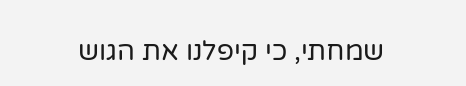שמחתי, כי קיפלנו את הגוש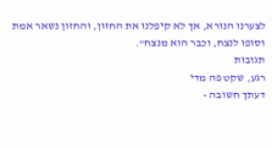לצערנו הנורא, אך לא קיפלנו את החזון, והחזון נשאר אמת וסופו לנצח, וכבר הוא מנצח".
תגובות
רגע, שקט פה מדי
דעתך חשובה -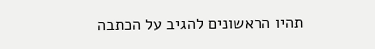תהיו הראשונים להגיב על הכתבה